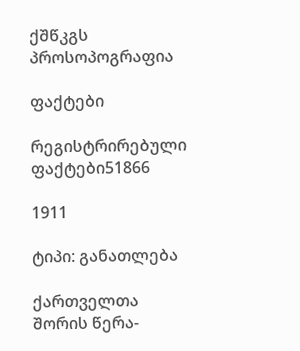ქშწკგს პროსოპოგრაფია

ფაქტები

რეგისტრირებული ფაქტები51866

1911

ტიპი: განათლება

ქართველთა შორის წერა-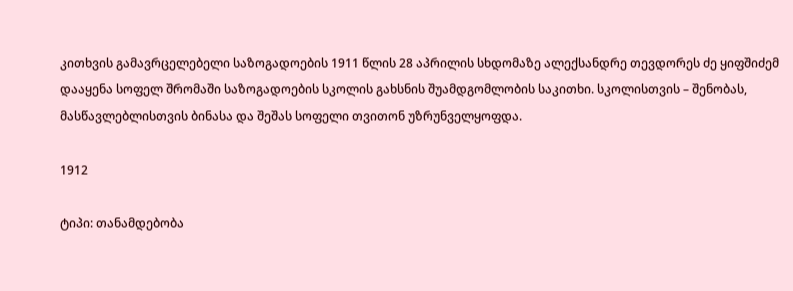კითხვის გამავრცელებელი საზოგადოების 1911 წლის 28 აპრილის სხდომაზე ალექსანდრე თევდორეს ძე ყიფშიძემ დააყენა სოფელ შრომაში საზოგადოების სკოლის გახსნის შუამდგომლობის საკითხი. სკოლისთვის – შენობას, მასწავლებლისთვის ბინასა და შეშას სოფელი თვითონ უზრუნველყოფდა.

1912

ტიპი: თანამდებობა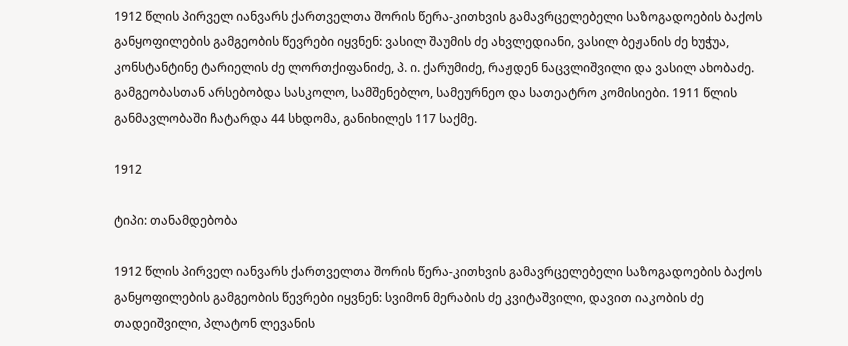1912 წლის პირველ იანვარს ქართველთა შორის წერა-კითხვის გამავრცელებელი საზოგადოების ბაქოს განყოფილების გამგეობის წევრები იყვნენ: ვასილ შაუმის ძე ახვლედიანი, ვასილ ბეჟანის ძე ხუჭუა, კონსტანტინე ტარიელის ძე ლორთქიფანიძე, პ. ი. ქარუმიძე, რაჟდენ ნაცვლიშვილი და ვასილ ახობაძე. გამგეობასთან არსებობდა სასკოლო, სამშენებლო, სამეურნეო და სათეატრო კომისიები. 1911 წლის განმავლობაში ჩატარდა 44 სხდომა, განიხილეს 117 საქმე.

1912

ტიპი: თანამდებობა

1912 წლის პირველ იანვარს ქართველთა შორის წერა-კითხვის გამავრცელებელი საზოგადოების ბაქოს განყოფილების გამგეობის წევრები იყვნენ: სვიმონ მერაბის ძე კვიტაშვილი, დავით იაკობის ძე თადეიშვილი, პლატონ ლევანის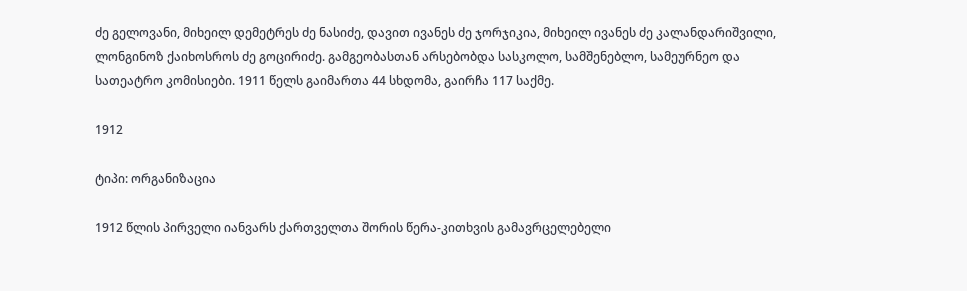ძე გელოვანი, მიხეილ დემეტრეს ძე ნასიძე, დავით ივანეს ძე ჯორჯიკია, მიხეილ ივანეს ძე კალანდარიშვილი, ლონგინოზ ქაიხოსროს ძე გოცირიძე. გამგეობასთან არსებობდა სასკოლო, სამშენებლო, სამეურნეო და სათეატრო კომისიები. 1911 წელს გაიმართა 44 სხდომა, გაირჩა 117 საქმე.

1912

ტიპი: ორგანიზაცია

1912 წლის პირველი იანვარს ქართველთა შორის წერა-კითხვის გამავრცელებელი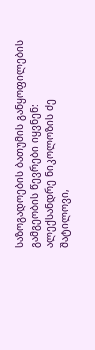საზოგადოების ბათუმის განყოფილების გამგეობის წევრები იყვნენ: ალექსანდრე ნიკოლოზის ძე შატილოვი,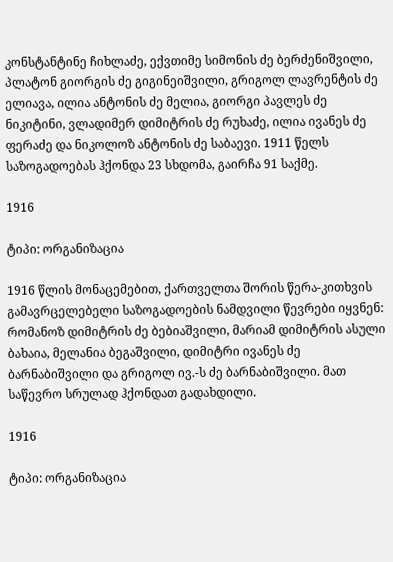კონსტანტინე ჩიხლაძე, ექვთიმე სიმონის ძე ბერძენიშვილი, პლატონ გიორგის ძე გიგინეიშვილი, გრიგოლ ლავრენტის ძე ელიავა, ილია ანტონის ძე მელია, გიორგი პავლეს ძე ნიკიტინი, ვლადიმერ დიმიტრის ძე რუხაძე, ილია ივანეს ძე ფერაძე და ნიკოლოზ ანტონის ძე საბაევი. 1911 წელს საზოგადოებას ჰქონდა 23 სხდომა, გაირჩა 91 საქმე.

1916

ტიპი: ორგანიზაცია

1916 წლის მონაცემებით, ქართველთა შორის წერა-კითხვის გამავრცელებელი საზოგადოების ნამდვილი წევრები იყვნენ: რომანოზ დიმიტრის ძე ბებიაშვილი, მარიამ დიმიტრის ასული ბახაია, მელანია ბეგაშვილი, დიმიტრი ივანეს ძე ბარნაბიშვილი და გრიგოლ ივ.-ს ძე ბარნაბიშვილი. მათ საწევრო სრულად ჰქონდათ გადახდილი.

1916

ტიპი: ორგანიზაცია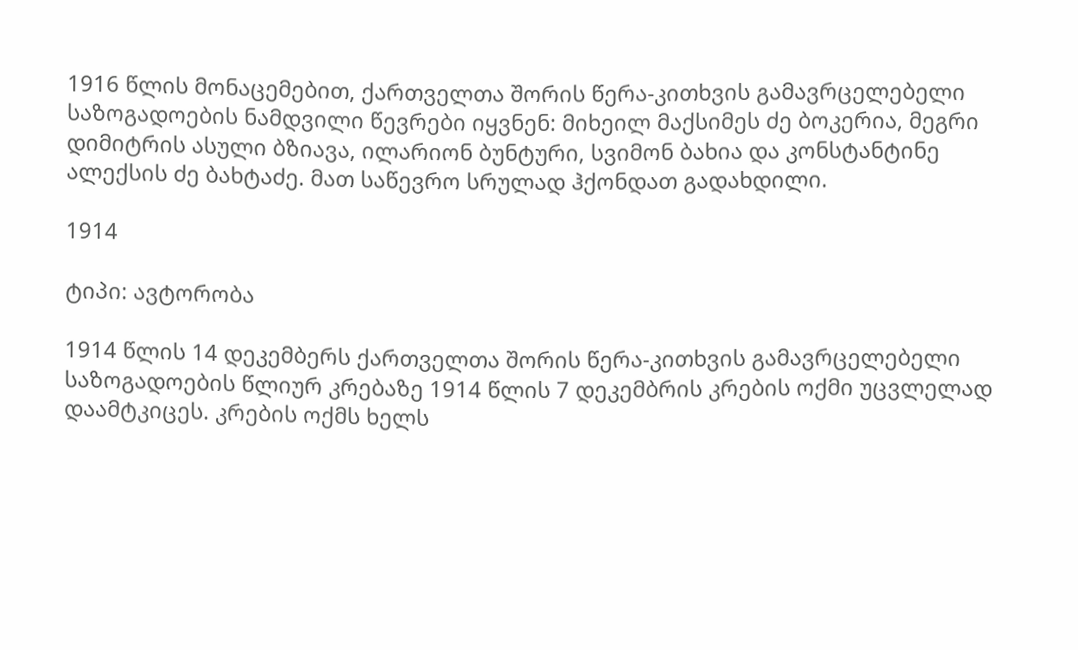1916 წლის მონაცემებით, ქართველთა შორის წერა-კითხვის გამავრცელებელი საზოგადოების ნამდვილი წევრები იყვნენ: მიხეილ მაქსიმეს ძე ბოკერია, მეგრი დიმიტრის ასული ბზიავა, ილარიონ ბუნტური, სვიმონ ბახია და კონსტანტინე ალექსის ძე ბახტაძე. მათ საწევრო სრულად ჰქონდათ გადახდილი.

1914

ტიპი: ავტორობა

1914 წლის 14 დეკემბერს ქართველთა შორის წერა-კითხვის გამავრცელებელი საზოგადოების წლიურ კრებაზე 1914 წლის 7 დეკემბრის კრების ოქმი უცვლელად დაამტკიცეს. კრების ოქმს ხელს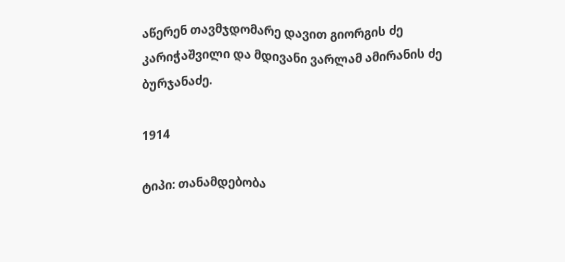აწერენ თავმჯდომარე დავით გიორგის ძე კარიჭაშვილი და მდივანი ვარლამ ამირანის ძე ბურჯანაძე.

1914

ტიპი: თანამდებობა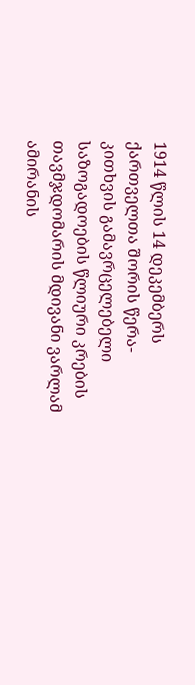1914 წლის 14 დეკემბერს ქართველთა შორის წერა-კითხვის გამავრცელებელი საზოგადოების წლიური კრების თავმჯდომარის მდივანი ვარლამ ამირანის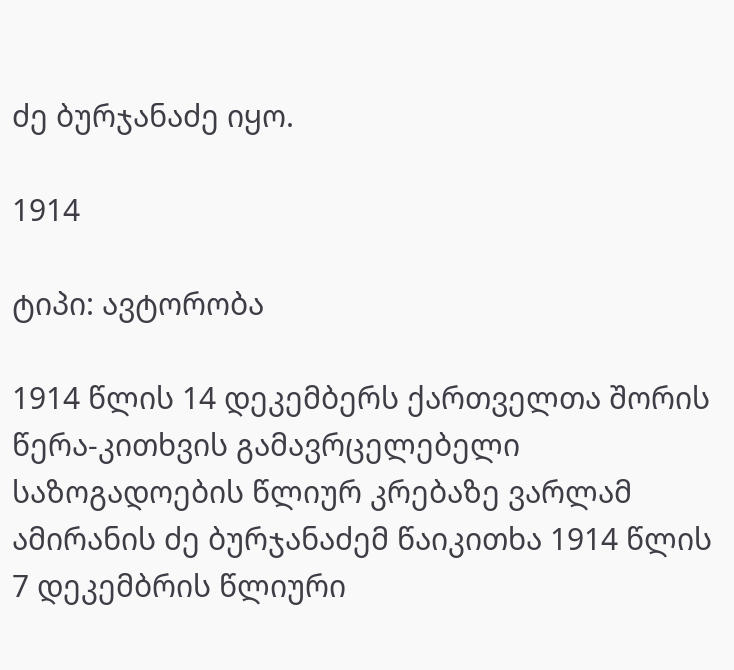ძე ბურჯანაძე იყო.

1914

ტიპი: ავტორობა

1914 წლის 14 დეკემბერს ქართველთა შორის წერა-კითხვის გამავრცელებელი საზოგადოების წლიურ კრებაზე ვარლამ ამირანის ძე ბურჯანაძემ წაიკითხა 1914 წლის 7 დეკემბრის წლიური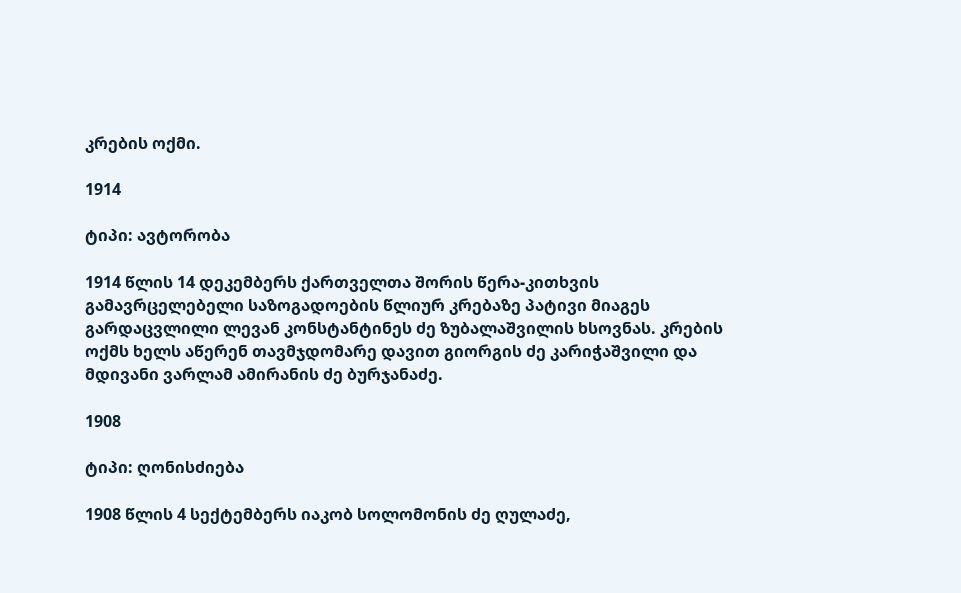კრების ოქმი.

1914

ტიპი: ავტორობა

1914 წლის 14 დეკემბერს ქართველთა შორის წერა-კითხვის გამავრცელებელი საზოგადოების წლიურ კრებაზე პატივი მიაგეს გარდაცვლილი ლევან კონსტანტინეს ძე ზუბალაშვილის ხსოვნას. კრების ოქმს ხელს აწერენ თავმჯდომარე დავით გიორგის ძე კარიჭაშვილი და მდივანი ვარლამ ამირანის ძე ბურჯანაძე.

1908

ტიპი: ღონისძიება

1908 წლის 4 სექტემბერს იაკობ სოლომონის ძე ღულაძე,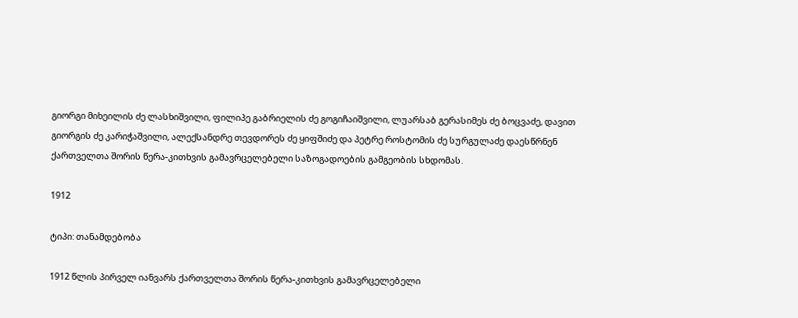გიორგი მიხეილის ძე ლასხიშვილი, ფილიპე გაბრიელის ძე გოგიჩაიშვილი, ლუარსაბ გერასიმეს ძე ბოცვაძე, დავით გიორგის ძე კარიჭაშვილი, ალექსანდრე თევდორეს ძე ყიფშიძე და პეტრე როსტომის ძე სურგულაძე დაესწრნენ ქართველთა შორის წერა-კითხვის გამავრცელებელი საზოგადოების გამგეობის სხდომას.

1912

ტიპი: თანამდებობა

1912 წლის პირველ იანვარს ქართველთა შორის წერა-კითხვის გამავრცელებელი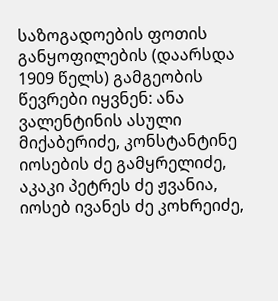საზოგადოების ფოთის განყოფილების (დაარსდა 1909 წელს) გამგეობის წევრები იყვნენ: ანა ვალენტინის ასული მიქაბერიძე, კონსტანტინე იოსების ძე გამყრელიძე, აკაკი პეტრეს ძე ჟვანია, იოსებ ივანეს ძე კოხრეიძე,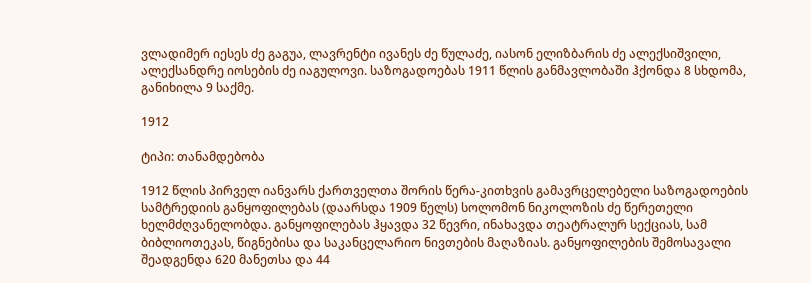ვლადიმერ იესეს ძე გაგუა, ლავრენტი ივანეს ძე წულაძე, იასონ ელიზბარის ძე ალექსიშვილი, ალექსანდრე იოსების ძე იაგულოვი. საზოგადოებას 1911 წლის განმავლობაში ჰქონდა 8 სხდომა, განიხილა 9 საქმე.

1912

ტიპი: თანამდებობა

1912 წლის პირველ იანვარს ქართველთა შორის წერა-კითხვის გამავრცელებელი საზოგადოების სამტრედიის განყოფილებას (დაარსდა 1909 წელს) სოლომონ ნიკოლოზის ძე წერეთელი ხელმძღვანელობდა. განყოფილებას ჰყავდა 32 წევრი, ინახავდა თეატრალურ სექციას, სამ ბიბლიოთეკას, წიგნებისა და საკანცელარიო ნივთების მაღაზიას. განყოფილების შემოსავალი შეადგენდა 620 მანეთსა და 44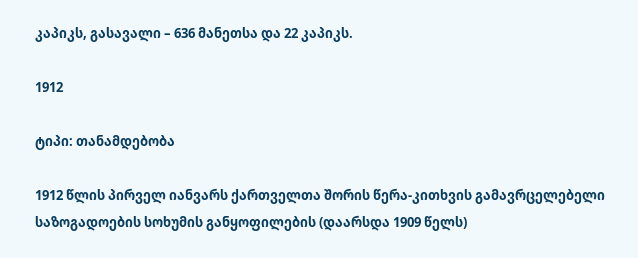კაპიკს, გასავალი – 636 მანეთსა და 22 კაპიკს.

1912

ტიპი: თანამდებობა

1912 წლის პირველ იანვარს ქართველთა შორის წერა-კითხვის გამავრცელებელი საზოგადოების სოხუმის განყოფილების (დაარსდა 1909 წელს)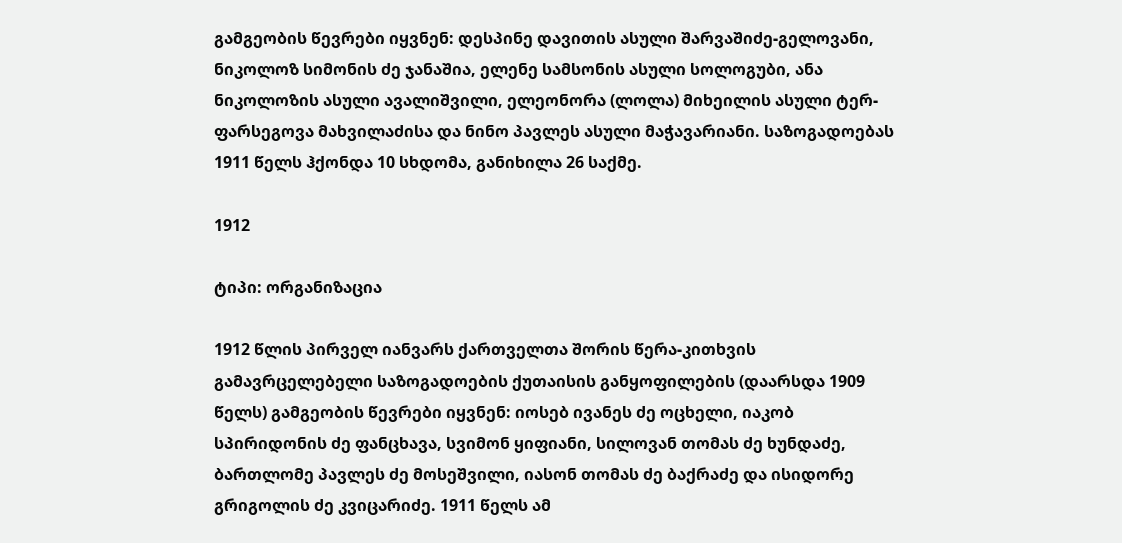გამგეობის წევრები იყვნენ: დესპინე დავითის ასული შარვაშიძე-გელოვანი, ნიკოლოზ სიმონის ძე ჯანაშია, ელენე სამსონის ასული სოლოგუბი, ანა ნიკოლოზის ასული ავალიშვილი, ელეონორა (ლოლა) მიხეილის ასული ტერ-ფარსეგოვა მახვილაძისა და ნინო პავლეს ასული მაჭავარიანი. საზოგადოებას 1911 წელს ჰქონდა 10 სხდომა, განიხილა 26 საქმე.

1912

ტიპი: ორგანიზაცია

1912 წლის პირველ იანვარს ქართველთა შორის წერა-კითხვის გამავრცელებელი საზოგადოების ქუთაისის განყოფილების (დაარსდა 1909 წელს) გამგეობის წევრები იყვნენ: იოსებ ივანეს ძე ოცხელი, იაკობ სპირიდონის ძე ფანცხავა, სვიმონ ყიფიანი, სილოვან თომას ძე ხუნდაძე, ბართლომე პავლეს ძე მოსეშვილი, იასონ თომას ძე ბაქრაძე და ისიდორე გრიგოლის ძე კვიცარიძე. 1911 წელს ამ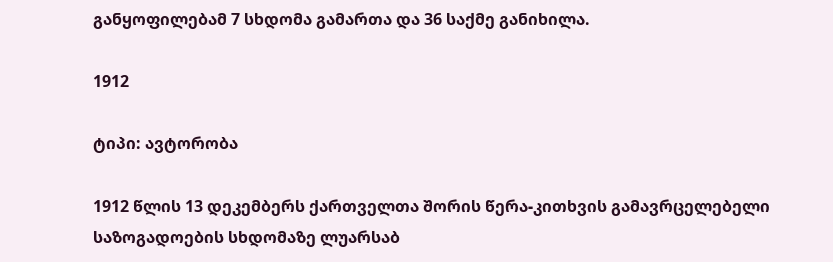განყოფილებამ 7 სხდომა გამართა და 36 საქმე განიხილა.

1912

ტიპი: ავტორობა

1912 წლის 13 დეკემბერს ქართველთა შორის წერა-კითხვის გამავრცელებელი საზოგადოების სხდომაზე ლუარსაბ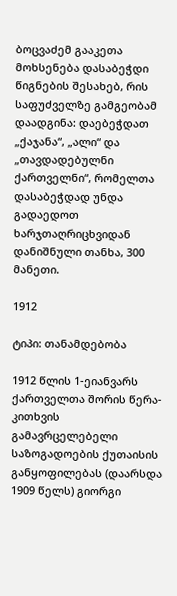ბოცვაძემ გააკეთა მოხსენება დასაბეჭდი წიგნების შესახებ, რის საფუძველზე გამგეობამ დაადგინა: დაებეჭდათ „ქაჯანა“, „ალი“ და „თავდადებულნი ქართველნი“, რომელთა დასაბეჭდად უნდა გადაედოთ ხარჯთაღრიცხვიდან დანიშნული თანხა, 300 მანეთი.

1912

ტიპი: თანამდებობა

1912 წლის 1-ეიანვარს ქართველთა შორის წერა-კითხვის გამავრცელებელი საზოგადოების ქუთაისის განყოფილებას (დაარსდა 1909 წელს) გიორგი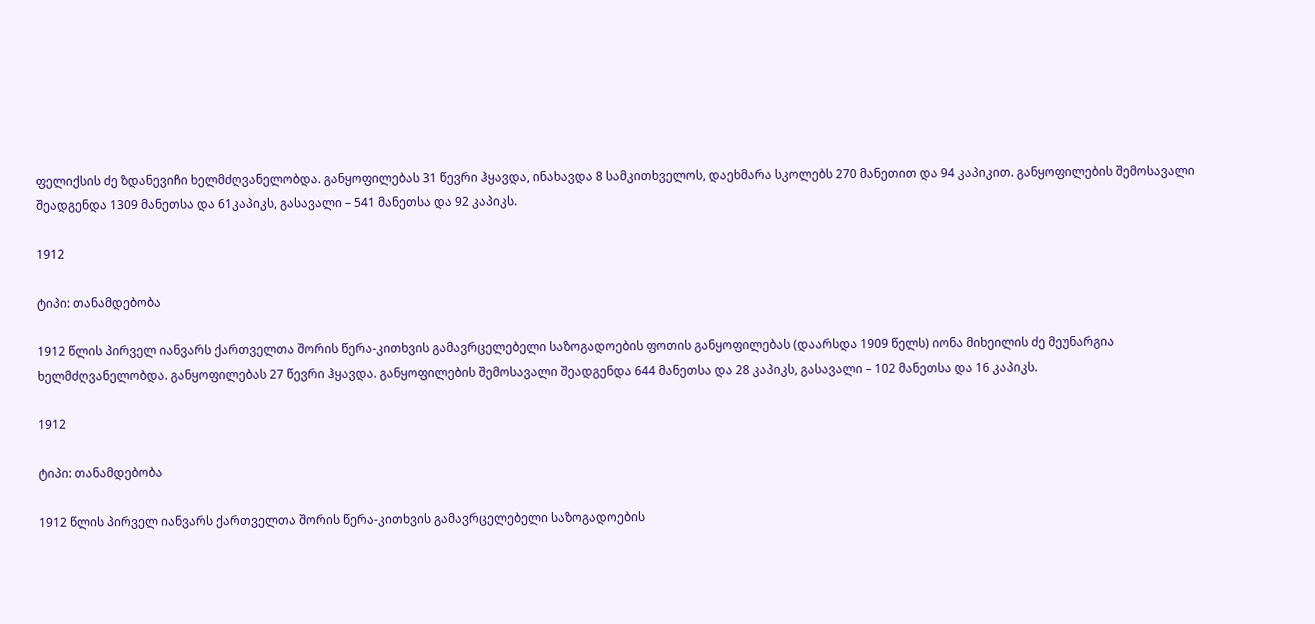ფელიქსის ძე ზდანევიჩი ხელმძღვანელობდა. განყოფილებას 31 წევრი ჰყავდა, ინახავდა 8 სამკითხველოს, დაეხმარა სკოლებს 270 მანეთით და 94 კაპიკით. განყოფილების შემოსავალი შეადგენდა 1309 მანეთსა და 61კაპიკს, გასავალი – 541 მანეთსა და 92 კაპიკს.

1912

ტიპი: თანამდებობა

1912 წლის პირველ იანვარს ქართველთა შორის წერა-კითხვის გამავრცელებელი საზოგადოების ფოთის განყოფილებას (დაარსდა 1909 წელს) იონა მიხეილის ძე მეუნარგია ხელმძღვანელობდა. განყოფილებას 27 წევრი ჰყავდა. განყოფილების შემოსავალი შეადგენდა 644 მანეთსა და 28 კაპიკს, გასავალი – 102 მანეთსა და 16 კაპიკს.

1912

ტიპი: თანამდებობა

1912 წლის პირველ იანვარს ქართველთა შორის წერა-კითხვის გამავრცელებელი საზოგადოების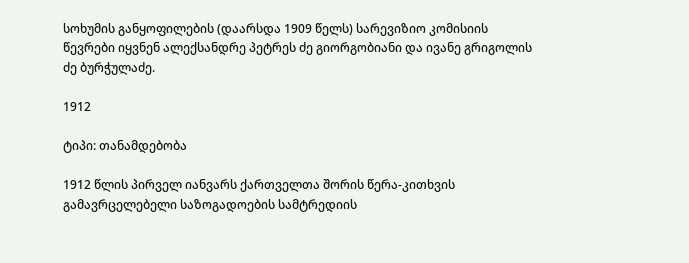სოხუმის განყოფილების (დაარსდა 1909 წელს) სარევიზიო კომისიის წევრები იყვნენ ალექსანდრე პეტრეს ძე გიორგობიანი და ივანე გრიგოლის ძე ბურჭულაძე.

1912

ტიპი: თანამდებობა

1912 წლის პირველ იანვარს ქართველთა შორის წერა-კითხვის გამავრცელებელი საზოგადოების სამტრედიის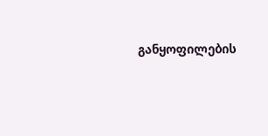განყოფილების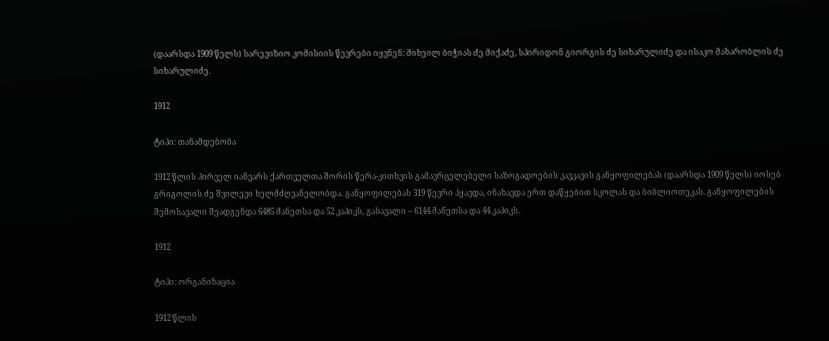(დაარსდა 1909 წელს) სარევიზიო კომისიის წევრები იყვნენ: მიხეილ ბიჭიას ძე მიქაძე, სპირიდონ გიორგის ძე სიხარულიძე და ისაკო მახარობლის ძე სიხარულიძე.

1912

ტიპი: თანამდებობა

1912 წლის პირველ იანვარს ქართველთა შორის წერა-კითხვის გამავრცელებელი საზოგადოების კავკავის განყოფილებას (დაარსდა 1909 წელს) იოსებ გრიგოლის ძე შვილევი ხელმძღვანელობდა. განყოფილებას 319 წევრი ჰყავდა, ინახავდა ერთ დაწყებით სკოლას და ბიბლიოთეკას. განყოფილების შემოსავალი შეადგენდა 6485 მანეთსა და 52 კაპიკს, გასავალი – 6144 მანეთსა და 44 კაპიკს.

1912

ტიპი: ორგანიზაცია

1912 წლის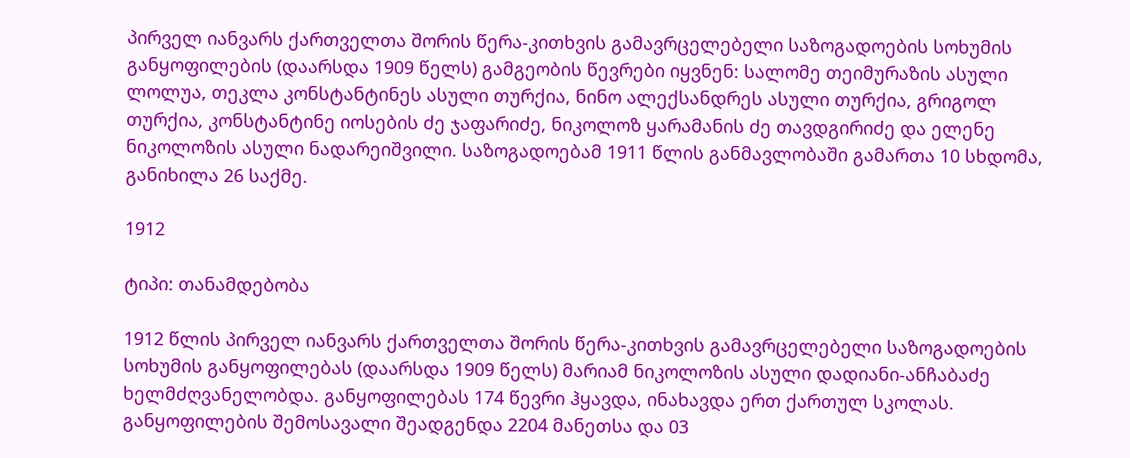პირველ იანვარს ქართველთა შორის წერა-კითხვის გამავრცელებელი საზოგადოების სოხუმის განყოფილების (დაარსდა 1909 წელს) გამგეობის წევრები იყვნენ: სალომე თეიმურაზის ასული ლოლუა, თეკლა კონსტანტინეს ასული თურქია, ნინო ალექსანდრეს ასული თურქია, გრიგოლ თურქია, კონსტანტინე იოსების ძე ჯაფარიძე, ნიკოლოზ ყარამანის ძე თავდგირიძე და ელენე ნიკოლოზის ასული ნადარეიშვილი. საზოგადოებამ 1911 წლის განმავლობაში გამართა 10 სხდომა, განიხილა 26 საქმე.

1912

ტიპი: თანამდებობა

1912 წლის პირველ იანვარს ქართველთა შორის წერა-კითხვის გამავრცელებელი საზოგადოების სოხუმის განყოფილებას (დაარსდა 1909 წელს) მარიამ ნიკოლოზის ასული დადიანი-ანჩაბაძე ხელმძღვანელობდა. განყოფილებას 174 წევრი ჰყავდა, ინახავდა ერთ ქართულ სკოლას. განყოფილების შემოსავალი შეადგენდა 2204 მანეთსა და 03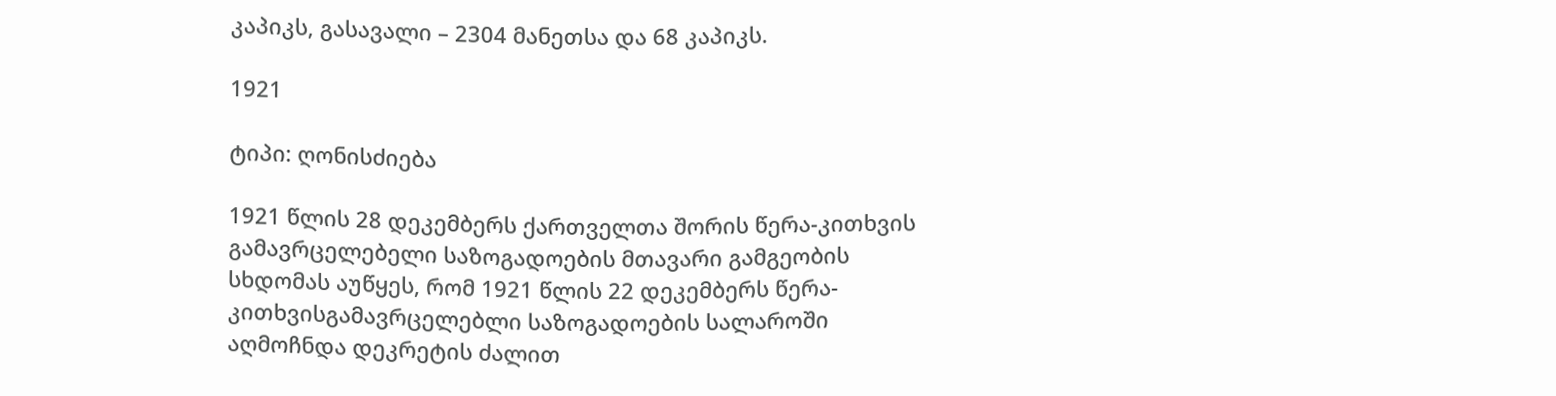კაპიკს, გასავალი – 2304 მანეთსა და 68 კაპიკს.

1921

ტიპი: ღონისძიება

1921 წლის 28 დეკემბერს ქართველთა შორის წერა-კითხვის გამავრცელებელი საზოგადოების მთავარი გამგეობის სხდომას აუწყეს, რომ 1921 წლის 22 დეკემბერს წერა-კითხვისგამავრცელებლი საზოგადოების სალაროში აღმოჩნდა დეკრეტის ძალით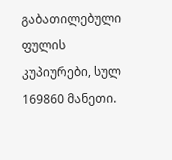გაბათილებული ფულის კუპიურები, სულ 169860 მანეთი.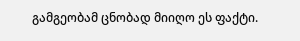გამგეობამ ცნობად მიიღო ეს ფაქტი.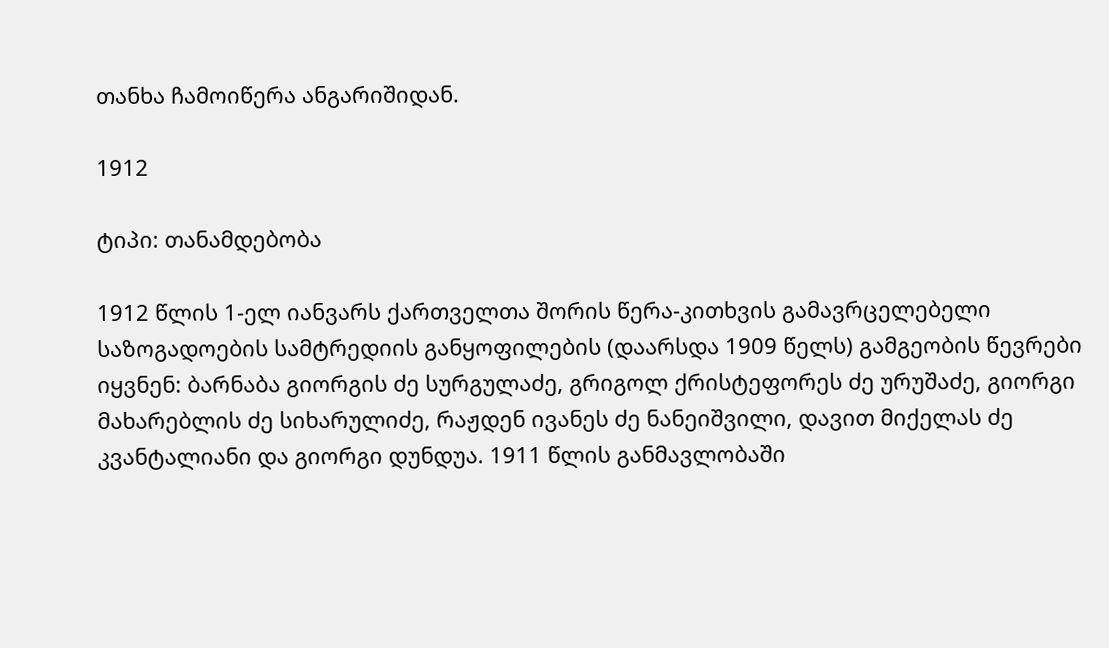თანხა ჩამოიწერა ანგარიშიდან.

1912

ტიპი: თანამდებობა

1912 წლის 1-ელ იანვარს ქართველთა შორის წერა-კითხვის გამავრცელებელი საზოგადოების სამტრედიის განყოფილების (დაარსდა 1909 წელს) გამგეობის წევრები იყვნენ: ბარნაბა გიორგის ძე სურგულაძე, გრიგოლ ქრისტეფორეს ძე ურუშაძე, გიორგი მახარებლის ძე სიხარულიძე, რაჟდენ ივანეს ძე ნანეიშვილი, დავით მიქელას ძე კვანტალიანი და გიორგი დუნდუა. 1911 წლის განმავლობაში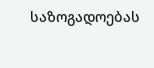საზოგადოებას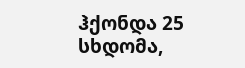ჰქონდა 25 სხდომა,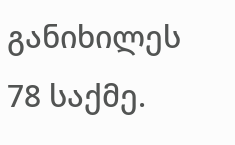განიხილეს 78 საქმე.